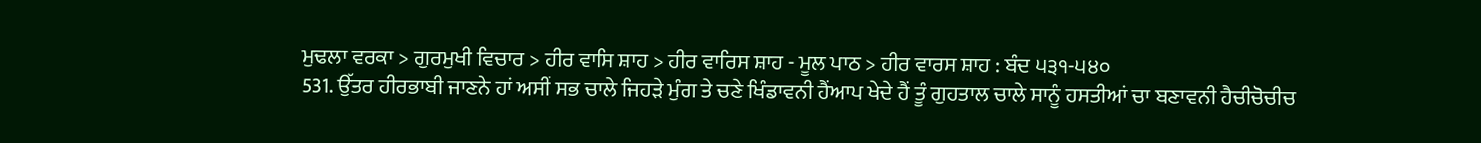ਮੁਢਲਾ ਵਰਕਾ > ਗੁਰਮੁਖੀ ਵਿਚਾਰ > ਹੀਰ ਵਾਸਿ ਸ਼ਾਹ > ਹੀਰ ਵਾਰਿਸ ਸ਼ਾਹ - ਮੂਲ ਪਾਠ > ਹੀਰ ਵਾਰਸ ਸ਼ਾਹ : ਬੰਦ ੫੩੧-੫੪੦
531. ਉੱਤਰ ਹੀਰਭਾਬੀ ਜਾਣਨੇ ਹਾਂ ਅਸੀਂ ਸਭ ਚਾਲੇ ਜਿਹੜੇ ਮੁੰਗ ਤੇ ਚਣੇ ਖਿੰਡਾਵਨੀ ਹੈਂਆਪ ਖੇਦੇ ਹੈਂ ਤੂੰ ਗੁਹਤਾਲ ਚਾਲੇ ਸਾਨੂੰ ਹਸਤੀਆਂ ਚਾ ਬਣਾਵਨੀ ਹੈਚੀਚੋਚੀਚ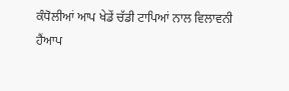ਕੰਧੋਲੀਆਂ ਆਪ ਖੇਡੇਂ ਚੱਡੀ ਟਾਪਿਆਂ ਨਾਲ ਵਿਲਾਵਨੀ ਹੈਂਆਪ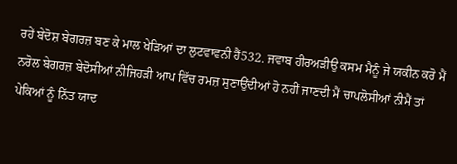ਰਹੇਂ ਬੇਦੋਸ਼ ਬੇਗਰਜ਼ ਬਣ ਕੇ ਮਾਲ ਖੇੜਿਆਂ ਦਾ ਲੁਟਵਾਵਨੀ ਹੈਂ532. ਜਵਾਬ ਹੀਰਅੜੀਉ ਕਸਮ ਮੈਨੂੰ ਜੇ ਯਕੀਨ ਕਰੋ ਮੈਂ ਨਰੋਲ ਬੇਗਰਜ਼ ਬੇਦੋਸੀਆਂ ਨੀਜਿਹੜੀ ਆਪ ਵਿੱਚ ਰਮਜ਼ ਸੁਣਾਉਂਦੀਆਂ ਹੋ ਨਹੀਂ ਜਾਣਦੀ ਮੈਂ ਚਾਪਲੋਸੀਆਂ ਨੀਮੈਂ ਤਾਂ ਪੇਕਿਆਂ ਨੂੰ ਨਿੱਤ ਯਾਦ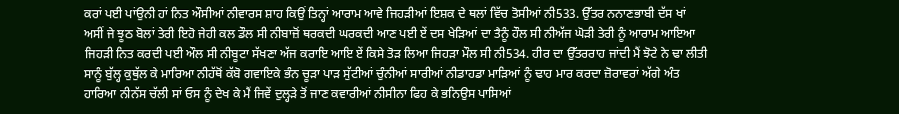ਕਰਾਂ ਪਈ ਪਾਂਉਨੀ ਹਾਂ ਨਿਤ ਔਸੀਆਂ ਨੀਵਾਰਸ ਸ਼ਾਹ ਕਿਉਂ ਤਿਨ੍ਹਾਂ ਆਰਾਮ ਆਵੇ ਜਿਹੜੀਆਂ ਇਸ਼ਕ ਦੇ ਥਲਾਂ ਵਿੱਚ ਤੋਸੀਆਂ ਨੀ533. ਉੱਤਰ ਨਨਾਣਭਾਬੀ ਦੱਸ ਖਾਂ ਅਸੀਂ ਜੇ ਝੂਠ ਬੋਲਾਂ ਤੇਰੀ ਇਹੋ ਜੇਹੀ ਕਲ ਡੌਲ ਸੀ ਨੀਬਾਜ਼ੋਂ ਥਰਕਦੀ ਘਰਕਦੀ ਆਣ ਪਈ ਏਂ ਦਸ ਖੇੜਿਆਂ ਦਾ ਤੈਨੂੰ ਹੌਲ ਸੀ ਨੀਅੱਜ ਘੋੜੀ ਤੇਰੀ ਨੂੰ ਆਰਾਮ ਆਇਆ ਜਿਹੜੀ ਨਿਤ ਕਰਦੀ ਪਈ ਔਲ ਸੀ ਨੀਬੂਟਾ ਸੱਖਣਾ ਅੱਜ ਕਰਾਇ ਆਇ ਏਂ ਕਿਸੇ ਤੋੜ ਲਿਆ ਜਿਹੜਾ ਮੌਲ ਸੀ ਨੀ534. ਹੀਰ ਦਾ ਉੱਤਰਰਾਹ ਜਾਂਦੀ ਮੈਂ ਝੋਟੇ ਨੇ ਢਾ ਲੀਤੀ ਸਾਨੂੰ ਬੁੱਲ੍ਹ ਕੁਥੁੱਲ ਕੇ ਮਾਰਿਆ ਨੀਹੱਥੋਂ ਕੱਬੋ ਗਵਾਇਕੇ ਭੰਨ ਚੂੜਾ ਪਾੜ ਸੁੱਟੀਆਂ ਚੁੰਨੀਆਂ ਸਾਰੀਆਂ ਨੀਡਾਹਡਾ ਮਾੜਿਆਂ ਨੂੰ ਢਾਹ ਮਾਰ ਕਰਦਾ ਜ਼ੋਰਾਵਰਾਂ ਅੱਗੇ ਅੰਤ ਹਾਰਿਆ ਨੀਨੱਸ ਚੱਲੀ ਸਾਂ ਓਸ ਨੂੰ ਦੇਖ ਕੇ ਮੈਂ ਜਿਵੇਂ ਦੁਲ੍ਹੜੇ ਤੋਂ ਜਾਣ ਕਵਾਰੀਆਂ ਨੀਸੀਨਾ ਫਿਹ ਕੇ ਭਨਿਉਸ ਪਾਸਿਆਂ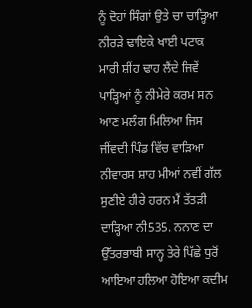ਨੂੰ ਦੋਹਾਂ ਸਿੰਗਾਂ ਉਤੇ ਚਾ ਚਾੜ੍ਹਿਆ ਨੀਰੜੇ ਢਾਇਕੇ ਖਾਈ ਪਟਾਕ ਮਾਰੀ ਸ਼ੀਂਹ ਢਾਹ ਲੈਂਦੇ ਜਿਵੇਂ ਪਾੜ੍ਹਿਆਂ ਨੂੰ ਨੀਮੇਰੇ ਕਰਮ ਸਨ ਆਣ ਮਲੰਗ ਮਿਲਿਆ ਜਿਸ ਜੀਂਵਦੀ ਪਿੰਡ ਵਿੱਚ ਵਾੜਿਆ ਨੀਵਾਰਸ ਸ਼ਾਹ ਮੀਆਂ ਨਵੀਂ ਗੱਲ ਸੁਣੀਏ ਹੀਰੇ ਹਰਨ ਮੈਂ ਤੱਤੜੀ ਦਾੜ੍ਹਿਆ ਨੀ535. ਨਨਾਣ ਦਾ ਉੱਤਰਭਾਬੀ ਸਾਨ੍ਹ ਤੇਰੇ ਪਿੱਛੇ ਧੁਰੋਂ ਆਇਆ ਹਲਿਆ ਹੋਇਆ ਕਦੀਮ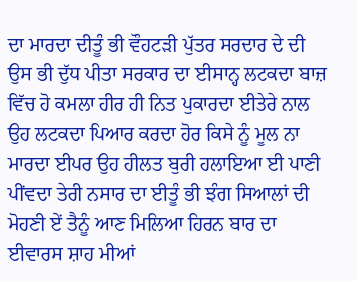ਦਾ ਮਾਰਦਾ ਦੀਤੂੰ ਭੀ ਵੌਹਟੜੀ ਪੁੱਤਰ ਸਰਦਾਰ ਦੇ ਦੀ ਉਸ ਭੀ ਦੁੱਧ ਪੀਤਾ ਸਰਕਾਰ ਦਾ ਈਸਾਨ੍ਹ ਲਟਕਦਾ ਬਾਜ਼ ਵਿੱਚ ਹੋ ਕਮਲਾ ਹੀਰ ਹੀ ਨਿਤ ਪੁਕਾਰਦਾ ਈਤੇਰੇ ਨਾਲ ਉਹ ਲਟਕਦਾ ਪਿਆਰ ਕਰਦਾ ਹੋਰ ਕਿਸੇ ਨੂੰ ਮੂਲ ਨਾ ਮਾਰਦਾ ਈਪਰ ਉਹ ਹੀਲਤ ਬੁਰੀ ਹਲਾਇਆ ਈ ਪਾਣੀ ਪੀਂਵਦਾ ਤੇਰੀ ਨਸਾਰ ਦਾ ਈਤੂੰ ਭੀ ਝੰਗ ਸਿਆਲਾਂ ਦੀ ਮੋਹਣੀ ਏਂ ਤੈਨੂੰ ਆਣ ਮਿਲਿਆ ਹਿਰਨ ਬਾਰ ਦਾ ਈਵਾਰਸ ਸ਼ਾਹ ਮੀਆਂ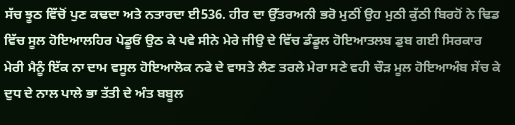ਸੱਚ ਝੂਠ ਵਿੱਚੋਂ ਪੁਣ ਕਢਦਾ ਅਤੇ ਨਤਾਰਦਾ ਈ536. ਹੀਰ ਦਾ ਉੱਤਰਅਨੀ ਭਰੋ ਮੁਠੀਂ ਉਹ ਮੁਠੀ ਕੁੱਠੀ ਬਿਰਹੋਂ ਨੇ ਢਿਡ ਵਿੱਚ ਸੂਲ ਹੋਇਆਲਹਿਰ ਪੇਡੂਓਂ ਉਠ ਕੇ ਪਵੇ ਸੀਨੇ ਮੇਰੇ ਜੀਉ ਦੇ ਵਿੱਚ ਡੰਡੂਲ ਹੋਇਆਤਲਬ ਡੁਬ ਗਈ ਸਿਰਕਾਰ ਮੇਰੀ ਮੈਨੂੰ ਇੱਕ ਨਾ ਦਾਮ ਵਸੂਲ ਹੋਇਆਲੋਕ ਨਫੇ ਦੇ ਵਾਸਤੇ ਲੈਣ ਤਰਲੇ ਮੇਰਾ ਸਣੇ ਵਹੀ ਚੌੜ ਮੂਲ ਹੋਇਆਅੰਬ ਸੇਂਚ ਕੇ ਦੁਧ ਦੇ ਨਾਲ ਪਾਲੇ ਭਾ ਤੱਤੀ ਦੇ ਅੰਤ ਬਬੂਲ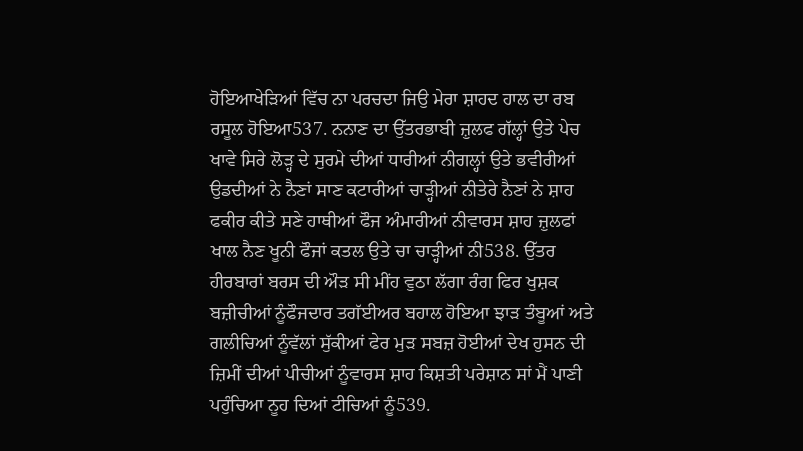ਹੋਇਆਖੇੜਿਆਂ ਵਿੱਚ ਨਾ ਪਰਚਦਾ ਜਿਉ ਮੇਰਾ ਸ਼ਾਹਦ ਹਾਲ ਦਾ ਰਬ ਰਸੂਲ ਹੋਇਆ537. ਨਨਾਣ ਦਾ ਉੱਤਰਭਾਬੀ ਜ਼ੁਲਫ ਗੱਲ੍ਹਾਂ ਉਤੇ ਪੇਚ ਖਾਵੇ ਸਿਰੇ ਲੋੜ੍ਹ ਦੇ ਸੁਰਮੇ ਦੀਆਂ ਧਾਰੀਆਂ ਨੀਗਲ੍ਹਾਂ ਉਤੇ ਭਵੀਰੀਆਂ ਉਡਦੀਆਂ ਨੇ ਨੈਣਾਂ ਸਾਣ ਕਟਾਰੀਆਂ ਚਾੜ੍ਹੀਆਂ ਨੀਤੇਰੇ ਨੈਣਾਂ ਨੇ ਸ਼ਾਹ ਫਕੀਰ ਕੀਤੇ ਸਣੇ ਹਾਥੀਆਂ ਫੌਜ ਅੰਮਾਰੀਆਂ ਨੀਵਾਰਸ ਸ਼ਾਹ ਜ਼ੁਲਫਾਂ ਖਾਲ ਨੈਣ ਖੂਨੀ ਫੌਜਾਂ ਕਤਲ ਉਤੇ ਚਾ ਚਾੜ੍ਹੀਆਂ ਨੀ538. ਉੱਤਰ ਹੀਰਬਾਰਾਂ ਬਰਸ ਦੀ ਔੜ ਸੀ ਮੀਂਹ ਵੁਠਾ ਲੱਗਾ ਰੰਗ ਫਿਰ ਖੁਸ਼ਕ ਬਜ਼ੀਚੀਆਂ ਨੂੰਫੌਜਦਾਰ ਤਗੱਈਅਰ ਬਹਾਲ ਹੋਇਆ ਝਾੜ ਤੰਬੂਆਂ ਅਤੇ ਗਲੀਚਿਆਂ ਨੂੰਵੱਲਾਂ ਸੁੱਕੀਆਂ ਫੇਰ ਮੁੜ ਸਬਜ਼ ਹੋਈਆਂ ਦੇਖ ਹੁਸਨ ਦੀ ਜ਼ਿਮੀਂ ਦੀਆਂ ਪੀਚੀਆਂ ਨੂੰਵਾਰਸ ਸ਼ਾਹ ਕਿਸ਼ਤੀ ਪਰੇਸ਼ਾਨ ਸਾਂ ਮੈਂ ਪਾਣੀ ਪਹੁੰਚਿਆ ਨੂਹ ਦਿਆਂ ਟੀਚਿਆਂ ਨੂੰ539.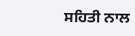ਸਹਿਤੀ ਨਾਲ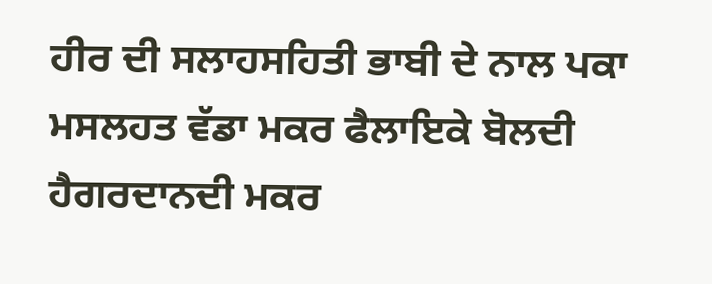ਹੀਰ ਦੀ ਸਲਾਹਸਹਿਤੀ ਭਾਬੀ ਦੇ ਨਾਲ ਪਕਾ ਮਸਲਹਤ ਵੱਡਾ ਮਕਰ ਫੈਲਾਇਕੇ ਬੋਲਦੀ ਹੈਗਰਦਾਨਦੀ ਮਕਰ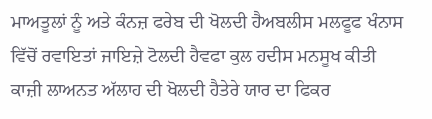ਮਾਅਤੂਲਾਂ ਨੂੰ ਅਤੇ ਕੰਨਜ਼ ਫਰੇਬ ਦੀ ਖੋਲਦੀ ਹੈਅਬਲੀਸ ਮਲਫੂਫ ਖੰਨਾਸ ਵਿੱਚੋਂ ਰਵਾਇਤਾਂ ਜਾਇਜ਼ੇ ਟੋਲਦੀ ਹੈਵਫਾ ਕੁਲ ਹਦੀਸ ਮਨਸੂਖ ਕੀਤੀ ਕਾਜ਼ੀ ਲਾਅਨਤ ਅੱਲਾਹ ਦੀ ਖੋਲਦੀ ਹੈਤੇਰੇ ਯਾਰ ਦਾ ਫਿਕਰ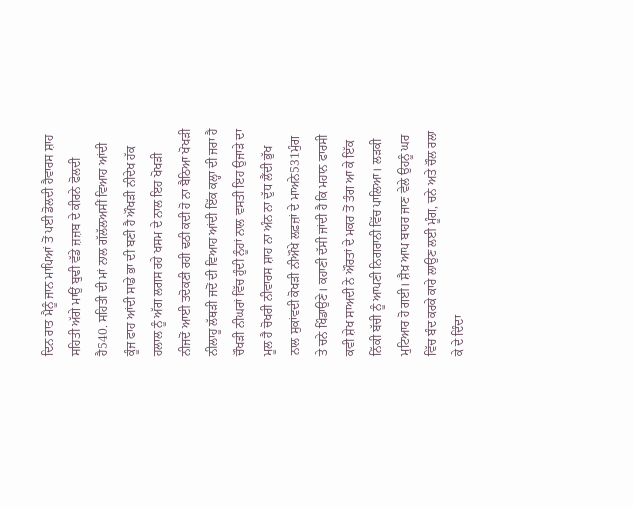ਦਿਨ ਰਾਤ ਮੈਨੂੰ ਜਾਨ ਮਾਪਿਆਂ ਤੋਂ ਪਈ ਡੋਲਦੀ ਹੈਵਾਰਸ ਸ਼ਾਹ ਸਹਿਤੀ ਅੱਗੇ ਮਾਉਂ ਬੁਢੀ ਵੱਡੇ ਜ਼ਜ਼ਬ ਦੇ ਕੀਰਨੇ ਫੋਲਦੀ ਹੈ540. ਸਹਿਤੀ ਦੀ ਮਾਂ ਨਾਲ ਗੱਲੱਲਅਸੀਂ ਵਿਆਹ ਆਂਦੀ ਕੂੰਜ ਫਾਹ ਆਂਦੀ ਸਾਡੇ ਭਾ ਦੀ ਬਣੀ ਹੈ ਔਖੜੀ ਨੀਦੇਖ ਹੱਕ ਹਲਾਲ ਨੂੰ ਅੱਗ ਲਗਸ ਰਹੇ ਖਸਮ ਦੇ ਨਾਲ ਇਹ ਖੋਖੜੀ ਨੀਜਦੋਂ ਆਈ ਤਦੋਕਣੀ ਰਹੀ ਢਠੀ ਕਦੀ ਹੋ ਨਾ ਬੈਠਿਆ ਖੋਖੜੀ ਨੀਲਾਹੂ ਲੱਥੜੀ ਜਦੋਂ ਦੀ ਵਿਆਹ ਆਂਦੀ ਇੱਕ ਕਲ੍ਹਾ ਦੀ ਜਰਾ ਹੈ ਚੌਖੜੀ ਨੀਘਰਾਂ ਵਿੱਚ ਹੁੰਦੀ ਨੂੰਹਾਂ ਨਾਲ ਵਸਤੀ ਇਹ ਉਜਾੜੇ ਦਾ ਮੂਲ ਹੈ ਚੋਖਰੀ ਨੀਵਾਰਸ ਸ਼ਾਹ ਨਾ ਅੰਨ ਨਾ ਦੁੱਧ ਲੈਂਦੀ ਭੁੱਖ ਨਾਲ ਸੁਕਾਂਵਦੀ ਕੋਖੜੀ ਨੀਔਖੇ ਲਫ਼ਜ਼ਾਂ ਦੇ ਮਾਅਨੇ531ਮੁੰਗ ਤੇ ਚਨੇ ਖਿੰਡਾਉਣੇ। ਕਹਾਣੀ ਦੱਸੀ ਜਾਂਦੀ ਹੈ ਕਿ ਮਹਾਨ ਫਾਰਸੀ ਕਵੀ ਸ਼ੇਖ ਸਾਅਦੀ ਨੇ ਔਰਤਾਂ ਦੇ ਮਕਰ ਤੋਂ ਤੰਗ ਆ ਕੇ ਇੱਕ ਨਿੱਕੀ ਬੱਚੀ ਨੂੰ ਆਪਣੀ ਨਿਗਰਾਨੀ ਵਿੱਚ ਪਾਲਿਆ। ਲੜਕੀ ਮੁਟਿਆਰ ਹੋ ਗਈ। ਸ਼ੈਖ਼ ਆਪ ਬਾਹਰ ਜਾਣ ਵੇਲੇ ਉਹਨੂੰ ਘਰ ਵਿੱਚ ਬੰਦ ਕਰਕੇ ਕਾਰੇ ਲਾਉਣ ਲਈ ਮੂੰਗ, ਚਨੇ ਅਤੇ ਚੌਲ ਰਲਾ ਕੇ ਦੇ ਦਿੰਦਾ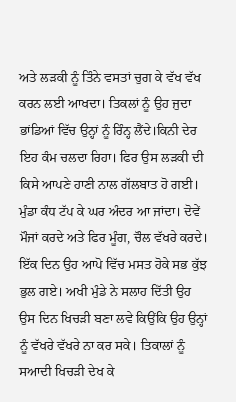ਅਤੇ ਲੜਕੀ ਨੂੰ ਤਿੰਨੇ ਵਸਤਾਂ ਚੁਗ ਕੇ ਵੱਖ ਵੱਖ ਕਰਨ ਲਈ ਆਖਦਾ। ਤਿਕਲਾਂ ਨੂੰ ਉਹ ਜੁਦਾ ਭਾਂਡਿਆਂ ਵਿੱਚ ਉਨ੍ਹਾਂ ਨੂੰ ਰਿੰਨ੍ਹ ਲੈਂਦੇ।ਕਿਨੀ ਦੇਰ ਇਹ ਕੰਮ ਚਲਦਾ ਰਿਹਾ। ਫਿਰ ਉਸ ਲੜਕੀ ਦੀ ਕਿਸੇ ਆਪਣੇ ਹਾਣੀ ਨਾਲ ਗੱਲਬਾਤ ਹੋ ਗਈ। ਮੁੰਡਾ ਕੰਧ ਟੱਪ ਕੇ ਘਰ ਅੰਦਰ ਆ ਜਾਂਦਾ। ਦੋਵੇਂ ਮੌਜਾਂ ਕਰਦੇ ਅਤੇ ਫਿਰ ਮੂੰਗ, ਚੌਲ ਵੱਖਰੇ ਕਰਦੇ। ਇੱਕ ਦਿਨ ਉਹ ਆਪੋ ਵਿੱਚ ਮਸਤ ਹੋਕੇ ਸਭ ਕੁੱਝ ਭੁਲ ਗਏ। ਅਖੀ ਮੁੰਡੇ ਨੇ ਸਲਾਹ ਦਿੱਤੀ ਉਹ ਉਸ ਦਿਨ ਖਿਚੜੀ ਬਣਾ ਲਵੇ ਕਿਉਂਕਿ ਉਹ ਉਨ੍ਹਾਂ ਨੂੰ ਵੱਖਰੇ ਵੱਖਰੇ ਨਾ ਕਰ ਸਕੇ। ਤਿਕਾਲਾਂ ਨੂੰ ਸਆਦੀ ਖਿਚੜੀ ਦੇਖ ਕੇ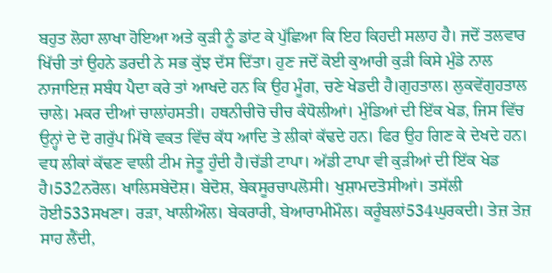ਬਹੁਤ ਲੋਹਾ ਲਾਖਾ ਹੋਇਆ ਅਤੇ ਕੁੜੀ ਨੂੰ ਡਾਂਟ ਕੇ ਪੁੱਛਿਆ ਕਿ ਇਹ ਕਿਹਦੀ ਸਲਾਹ ਹੈ। ਜਦੋਂ ਤਲਵਾਰ ਖਿੱਚੀ ਤਾਂ ਉਹਨੇ ਡਰਦੀ ਨੇ ਸਭ ਕੁੱਝ ਦੱਸ ਦਿੱਤਾ। ਹੁਣ ਜਦੋਂ ਕੋਈ ਕੁਆਰੀ ਕੁੜੀ ਕਿਸੇ ਮੁੰਡੇ ਨਾਲ ਨਾਜਾਇਜ਼ ਸਬੰਧ ਪੈਦਾ ਕਰੇ ਤਾਂ ਆਖਦੇ ਹਨ ਕਿ ਉਹ ਮੂੰਗ, ਚਣੇ ਖੇਡਦੀ ਹੈ।ਗੁਹਤਾਲ। ਲੁਕਵੇਂਗੁਹਤਾਲ ਚਾਲੇ। ਮਕਰ ਦੀਆਂ ਚਾਲਾਂਹਸਤੀ। ਹਥਨੀਚੀਚੋ ਚੀਚ ਕੰਧੋਲੀਆਂ। ਮੁੰਡਿਆਂ ਦੀ ਇੱਕ ਖੇਡ, ਜਿਸ ਵਿੱਚ ਉਨ੍ਹਾਂ ਦੇ ਦੋ ਗਰੁੱਪ ਮਿੱਥੇ ਵਕਤ ਵਿੱਚ ਕੱਧ ਆਦਿ ਤੇ ਲੀਕਾਂ ਕੱਢਦੇ ਹਨ। ਫਿਰ ਉਹ ਗਿਣ ਕੇ ਦੇਖਦੇ ਹਨ। ਵਧ ਲੀਕਾਂ ਕੱਢਣ ਵਾਲੀ ਟੀਮ ਜੇਤੂ ਹੁੰਦੀ ਹੈ।ਚੱਡੀ ਟਾਪਾ। ਅੱਡੀ ਟਾਪਾ ਵੀ ਕੁੜੀਆਂ ਦੀ ਇੱਕ ਖੇਡ ਹੈ।532ਨਰੋਲ। ਖਾਲਿਸਬੇਦੋਸ਼। ਬੇਦੋਸ਼, ਬੇਕਸੂਰਚਾਪਲੋਸੀ। ਖੁਸ਼ਾਮਦਤੋਸੀਆਂ। ਤਸੱਲੀ ਹੋਈ533ਸਖਣਾ। ਰੜਾ, ਖਾਲੀਔਲ। ਬੇਕਰਾਰੀ, ਬੇਆਰਾਮੀਮੌਲ। ਕਰੂੰਬਲਾਂ534ਘੁਰਕਦੀ। ਤੇਜ਼ ਤੇਜ਼ ਸਾਹ ਲੈਂਦੀ,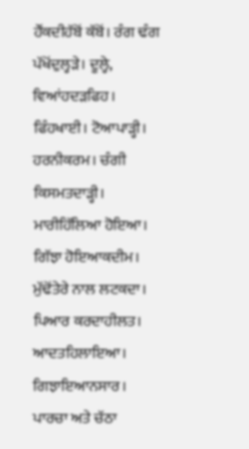ਹੌਂਕਦੀਹੱਬੋਂ ਕੱਬੋਂ। ਰੰਗ ਢੰਗ ਪੱਖੋਂਦੁਲ੍ਹੜੇ। ਦੂਲ੍ਹੇ, ਵਿਆਂਹਦੜਫਿਹ। ਫਿੰਹਖਾਈ। ਟੋਆਪਾੜ੍ਹੀ। ਹਰਨੀਕਰਮ। ਚੰਗੀ ਕਿਸਮਤਦਾੜ੍ਹੀ। ਮਾਰੀਹਿੱਲਿਆ ਹੋਇਆ। ਗਿੱਝਾ ਹੋਇਆਕਦੀਮ। ਮੁੱਢੋਂਤੇਰੇ ਨਾਲ ਲਟਕਦਾ। ਪਿਆਰ ਕਰਦਾਹੀਲਤ। ਆਦਤਹਿਲਾਇਆ। ਗਿਝਾਇਆਨਸਾਰ। ਪਾਰਚਾ ਅਤੇ ਚੱਠਾ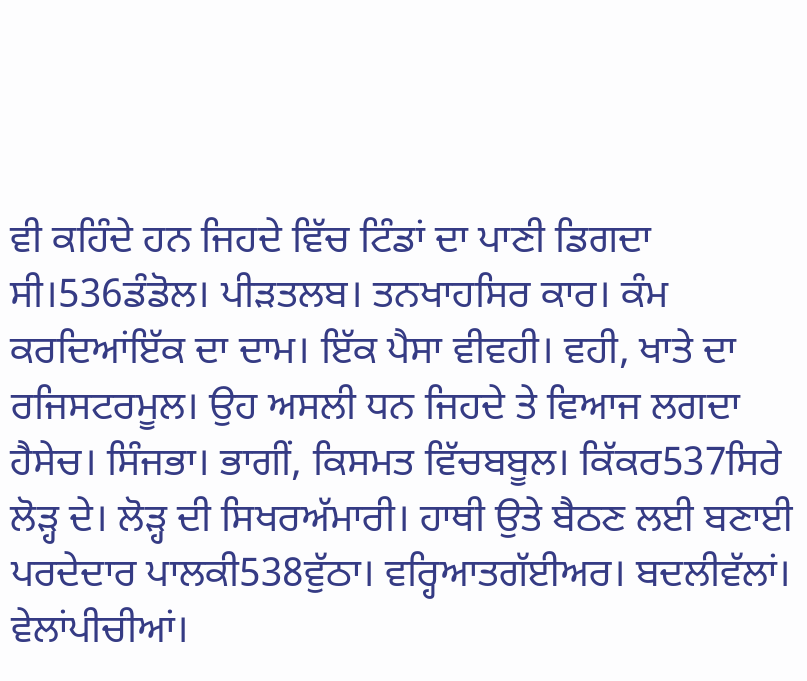ਵੀ ਕਹਿੰਦੇ ਹਨ ਜਿਹਦੇ ਵਿੱਚ ਟਿੰਡਾਂ ਦਾ ਪਾਣੀ ਡਿਗਦਾ ਸੀ।536ਡੰਡੋਲ। ਪੀੜਤਲਬ। ਤਨਖਾਹਸਿਰ ਕਾਰ। ਕੰਮ ਕਰਦਿਆਂਇੱਕ ਦਾ ਦਾਮ। ਇੱਕ ਪੈਸਾ ਵੀਵਹੀ। ਵਹੀ, ਖਾਤੇ ਦਾ ਰਜਿਸਟਰਮੂਲ। ਉਹ ਅਸਲੀ ਧਨ ਜਿਹਦੇ ਤੇ ਵਿਆਜ ਲਗਦਾ ਹੈਸੇਚ। ਸਿੰਜਭਾ। ਭਾਗੀਂ, ਕਿਸਮਤ ਵਿੱਚਬਬੂਲ। ਕਿੱਕਰ537ਸਿਰੇ ਲੋੜ੍ਹ ਦੇ। ਲੋੜ੍ਹ ਦੀ ਸਿਖਰਅੱਮਾਰੀ। ਹਾਥੀ ਉਤੇ ਬੈਠਣ ਲਈ ਬਣਾਈ ਪਰਦੇਦਾਰ ਪਾਲਕੀ538ਵੁੱਠਾ। ਵਰ੍ਹਿਆਤਗੱਈਅਰ। ਬਦਲੀਵੱਲਾਂ। ਵੇਲਾਂਪੀਚੀਆਂ।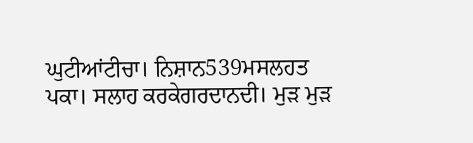ਘੁਟੀਆਂਟੀਚਾ। ਨਿਸ਼ਾਨ539ਮਸਲਹਤ ਪਕਾ। ਸਲਾਹ ਕਰਕੇਗਰਦਾਨਦੀ। ਮੁੜ ਮੁੜ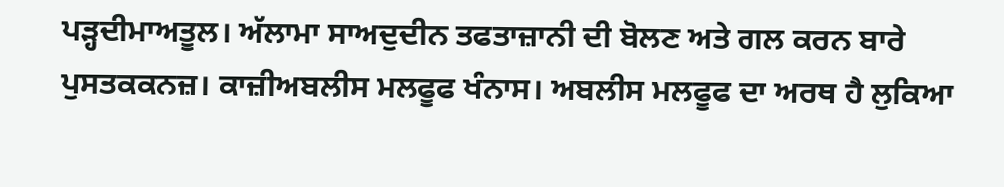ਪੜ੍ਹਦੀਮਾਅਤੂਲ। ਅੱਲਾਮਾ ਸਾਅਦੁਦੀਨ ਤਫਤਾਜ਼ਾਨੀ ਦੀ ਬੋਲਣ ਅਤੇ ਗਲ ਕਰਨ ਬਾਰੇ ਪੁਸਤਕਕਨਜ਼। ਕਾਜ਼ੀਅਬਲੀਸ ਮਲਫੂਫ ਖੰਨਾਸ। ਅਬਲੀਸ ਮਲਫੂਫ ਦਾ ਅਰਥ ਹੈ ਲੁਕਿਆ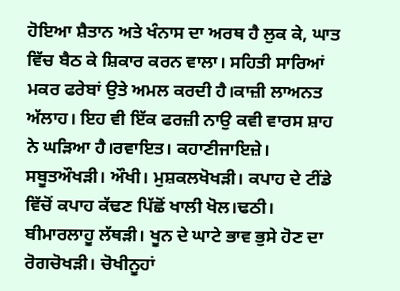ਹੋਇਆ ਸ਼ੈਤਾਨ ਅਤੇ ਖੰਨਾਸ ਦਾ ਅਰਥ ਹੈ ਲੁਕ ਕੇ, ਘਾਤ ਵਿੱਚ ਬੈਠ ਕੇ ਸ਼ਿਕਾਰ ਕਰਨ ਵਾਲਾ। ਸਹਿਤੀ ਸਾਰਿਆਂ ਮਕਰ ਫਰੇਬਾਂ ਉਤੇ ਅਮਲ ਕਰਦੀ ਹੈ।ਕਾਜ਼ੀ ਲਾਅਨਤ ਅੱਲਾਹ। ਇਹ ਵੀ ਇੱਕ ਫਰਜ਼ੀ ਨਾਉ ਕਵੀ ਵਾਰਸ ਸ਼ਾਹ ਨੇ ਘੜਿਆ ਹੈ।ਰਵਾਇਤ। ਕਹਾਣੀਜਾਇਜ਼ੇ। ਸਬੂਤਔਖੜੀ। ਔਖੀ। ਮੁਸ਼ਕਲਖੋਖੜੀ। ਕਪਾਹ ਦੇ ਟੀਂਡੇ ਵਿੱਚੋਂ ਕਪਾਹ ਕੱਢਣ ਪਿੱਛੋਂ ਖਾਲੀ ਖੋਲ।ਢਠੀ। ਬੀਮਾਰਲਾਹੂ ਲੱਥੜੀ। ਖੂਨ ਦੇ ਘਾਟੇ ਭਾਵ ਭੁਸੇ ਹੋਣ ਦਾ ਰੋਗਚੋਖੜੀ। ਚੋਖੀਨੂਹਾਂ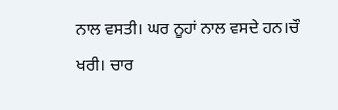ਨਾਲ ਵਸਤੀ। ਘਰ ਨੂਹਾਂ ਨਾਲ ਵਸਦੇ ਹਨ।ਚੌ ਖਰੀ। ਚਾਰ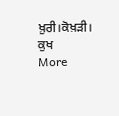ਖ਼ੁਰੀ।ਕੋਖ਼ੜੀ। ਕੁਖ
More